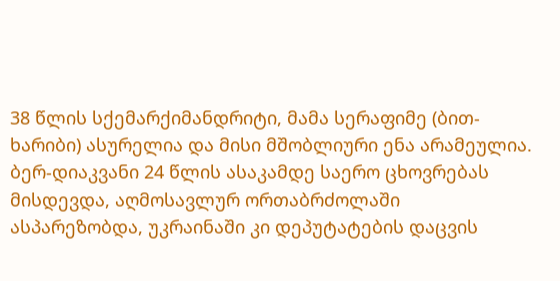38 წლის სქემარქიმანდრიტი, მამა სერაფიმე (ბით-ხარიბი) ასურელია და მისი მშობლიური ენა არამეულია. ბერ-დიაკვანი 24 წლის ასაკამდე საერო ცხოვრებას მისდევდა, აღმოსავლურ ორთაბრძოლაში ასპარეზობდა, უკრაინაში კი დეპუტატების დაცვის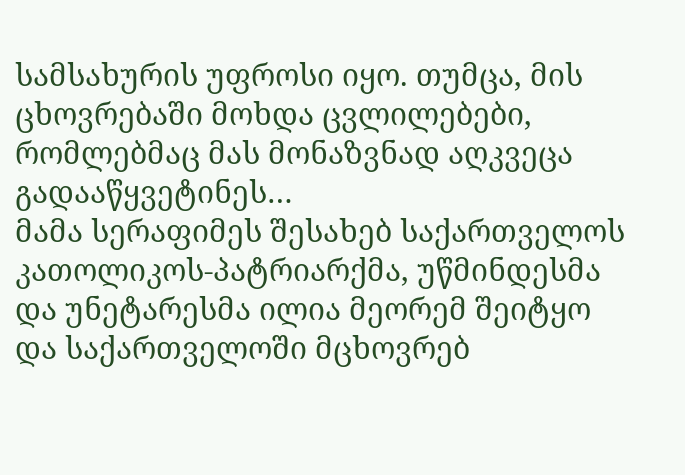სამსახურის უფროსი იყო. თუმცა, მის ცხოვრებაში მოხდა ცვლილებები, რომლებმაც მას მონაზვნად აღკვეცა გადააწყვეტინეს…
მამა სერაფიმეს შესახებ საქართველოს კათოლიკოს-პატრიარქმა, უწმინდესმა და უნეტარესმა ილია მეორემ შეიტყო და საქართველოში მცხოვრებ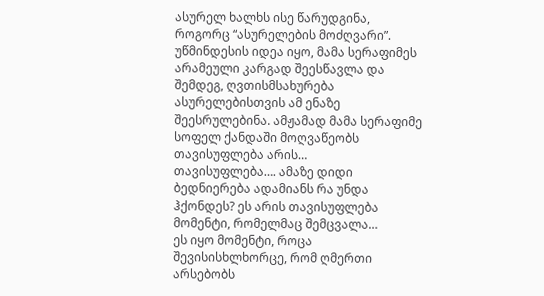ასურელ ხალხს ისე წარუდგინა, როგორც “ასურელების მოძღვარი”. უწმინდესის იდეა იყო, მამა სერაფიმეს არამეული კარგად შეესწავლა და შემდეგ, ღვთისმსახურება ასურელებისთვის ამ ენაზე შეესრულებინა. ამჟამად მამა სერაფიმე სოფელ ქანდაში მოღვაწეობს
თავისუფლება არის…
თავისუფლება…. ამაზე დიდი ბედნიერება ადამიანს რა უნდა ჰქონდეს? ეს არის თავისუფლება
მომენტი, რომელმაც შემცვალა…
ეს იყო მომენტი, როცა შევისისხლხორცე, რომ ღმერთი არსებობს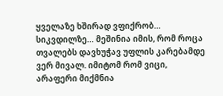ყველაზე ხშირად ვფიქრობ…
სიკვდილზე… მეშინია იმის, რომ როცა თვალებს დავხუჭავ უფლის კარებამდე ვერ მივალ. იმიტომ რომ ვიცი, არაფერი მიქმნია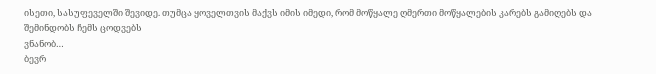ისეთი, სასუფეველში შევიდე. თუმცა ყოველთვის მაქვს იმის იმედი, რომ მოწყალე ღმერთი მოწყალების კარებს გამიღებს და შემინდობს ჩემს ცოდვებს
ვნანობ…
ბევრ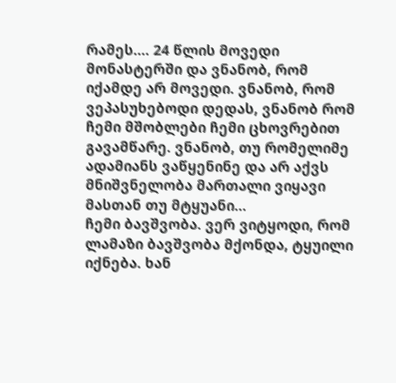რამეს…. 24 წლის მოვედი მონასტერში და ვნანობ, რომ იქამდე არ მოვედი. ვნანობ, რომ ვეპასუხებოდი დედას, ვნანობ რომ ჩემი მშობლები ჩემი ცხოვრებით გავამწარე. ვნანობ, თუ რომელიმე ადამიანს ვაწყენინე და არ აქვს მნიშვნელობა მართალი ვიყავი მასთან თუ მტყუანი…
ჩემი ბავშვობა. ვერ ვიტყოდი, რომ ლამაზი ბავშვობა მქონდა, ტყუილი იქნება. ხან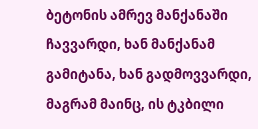ბეტონის ამრევ მანქანაში ჩავვარდი, ხან მანქანამ გამიტანა, ხან გადმოვვარდი, მაგრამ მაინც, ის ტკბილი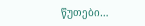წუთები…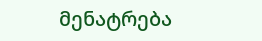მენატრება